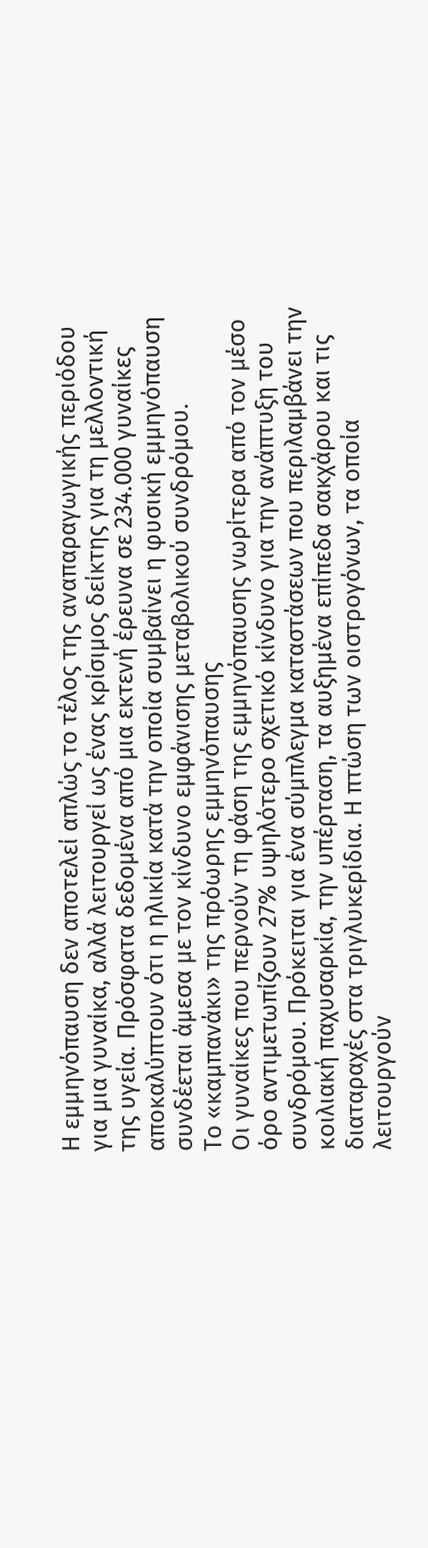Η εμμηνόπαυση δεν αποτελεί απλώς το τέλος της αναπαραγωγικής περιόδου για μια γυναίκα, αλλά λειτουργεί ως ένας κρίσιμος δείκτης για τη μελλοντική της υγεία. Πρόσφατα δεδομένα από μια εκτενή έρευνα σε 234.000 γυναίκες αποκαλύπτουν ότι η ηλικία κατά την οποία συμβαίνει η φυσική εμμηνόπαυση συνδέεται άμεσα με τον κίνδυνο εμφάνισης μεταβολικού συνδρόμου.
Το «καμπανάκι» της πρόωρης εμμηνόπαυσης
Οι γυναίκες που περνούν τη φάση της εμμηνόπαυσης νωρίτερα από τον μέσο όρο αντιμετωπίζουν 27% υψηλότερο σχετικό κίνδυνο για την ανάπτυξη του συνδρόμου. Πρόκειται για ένα σύμπλεγμα καταστάσεων που περιλαμβάνει την κοιλιακή παχυσαρκία, την υπέρταση, τα αυξημένα επίπεδα σακχάρου και τις διαταραχές στα τριγλυκερίδια. Η πτώση των οιστρογόνων, τα οποία λειτουργούν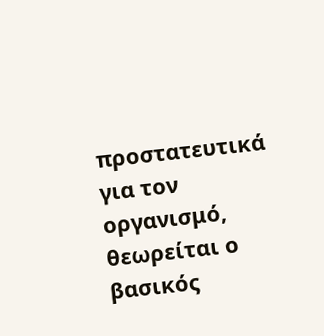προστατευτικά για τον οργανισμό, θεωρείται ο βασικός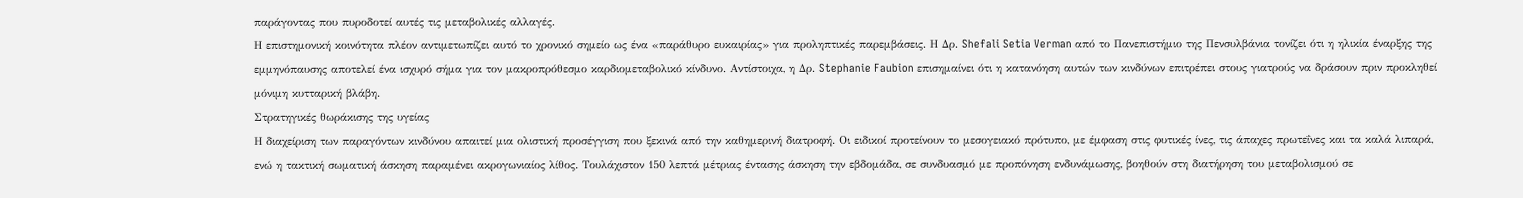παράγοντας που πυροδοτεί αυτές τις μεταβολικές αλλαγές.
Η επιστημονική κοινότητα πλέον αντιμετωπίζει αυτό το χρονικό σημείο ως ένα «παράθυρο ευκαιρίας» για προληπτικές παρεμβάσεις. Η Δρ. Shefali Setia Verman από το Πανεπιστήμιο της Πενσυλβάνια τονίζει ότι η ηλικία έναρξης της εμμηνόπαυσης αποτελεί ένα ισχυρό σήμα για τον μακροπρόθεσμο καρδιομεταβολικό κίνδυνο. Αντίστοιχα, η Δρ. Stephanie Faubion επισημαίνει ότι η κατανόηση αυτών των κινδύνων επιτρέπει στους γιατρούς να δράσουν πριν προκληθεί μόνιμη κυτταρική βλάβη.
Στρατηγικές θωράκισης της υγείας
Η διαχείριση των παραγόντων κινδύνου απαιτεί μια ολιστική προσέγγιση που ξεκινά από την καθημερινή διατροφή. Οι ειδικοί προτείνουν το μεσογειακό πρότυπο, με έμφαση στις φυτικές ίνες, τις άπαχες πρωτεΐνες και τα καλά λιπαρά, ενώ η τακτική σωματική άσκηση παραμένει ακρογωνιαίος λίθος. Τουλάχιστον 150 λεπτά μέτριας έντασης άσκηση την εβδομάδα, σε συνδυασμό με προπόνηση ενδυνάμωσης, βοηθούν στη διατήρηση του μεταβολισμού σε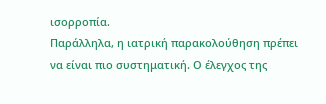ισορροπία.
Παράλληλα, η ιατρική παρακολούθηση πρέπει να είναι πιο συστηματική. Ο έλεγχος της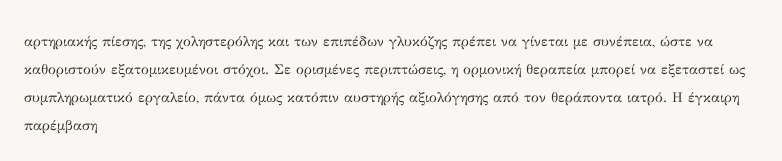αρτηριακής πίεσης, της χοληστερόλης και των επιπέδων γλυκόζης πρέπει να γίνεται με συνέπεια, ώστε να καθοριστούν εξατομικευμένοι στόχοι. Σε ορισμένες περιπτώσεις, η ορμονική θεραπεία μπορεί να εξεταστεί ως συμπληρωματικό εργαλείο, πάντα όμως κατόπιν αυστηρής αξιολόγησης από τον θεράποντα ιατρό. Η έγκαιρη παρέμβαση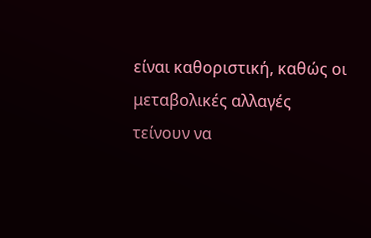είναι καθοριστική, καθώς οι μεταβολικές αλλαγές τείνουν να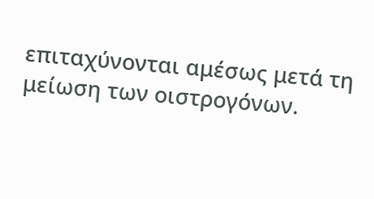επιταχύνονται αμέσως μετά τη μείωση των οιστρογόνων.